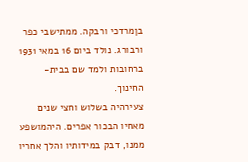בןמרדכי ורבקה. ממתישבי כפר ורבורג. נולד ביום 16 במאי 1931 ברחובות ולמד שם בבית-החינוך.
צעירהיה בשלוש וחצי שנים מאחיו הבכור אפרים. היהמושפע ממנו, דבק במידותיו והלך אחריו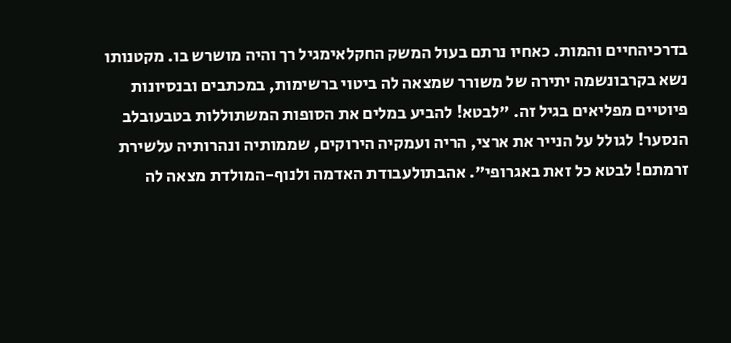בדרכיהחיים והמות. כאחיו נרתם בעול המשק החקלאימגיל רך והיה מושרש בו. מקטנותו נשא בקרבונשמה יתירה של משורר שמצאה לה ביטוי ברשימות, במכתבים ובנסיונות פיוטיים מפליאים בגיל זה. "לבטא! להביע במלים את הסופות המשתוללות בטבעובלב הנסער! לגולל על הנייר את ארצי, הריה ועמקיה הירוקים, שממותיה ונהרותיה עלשירת זרמתם! לבטא כל זאת באגרופי". אהבתולעבודת האדמה ולנוף-המולדת מצאה לה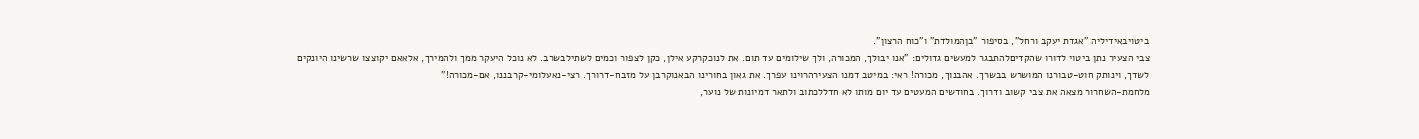ביטויבאידיליה "אגדת יעקב ורחל", בסיפור "בןהמולדת" ו"כוח הרצון".
צבי הצעיר נתן ביטוי לדורו שהקדיםלהתבגר למעשים גדולים: "אנו יבולך, המכורה, ולך שילומים עד תום. את לנוכקרקע אילן, כקן לצפור וכמים לשתילבשרב. לא נוכל היעקר ממך ולהמירך, אלאאם יקוצצו שרשינו היונקים לשדך, וינותק חוט-טבורנו המושרש בבשרך. אהבנוך, מכורה! ראי: במיטב דמנו הצעירהרוינו עפרך. את גאון בחורינו הבאנוקרבן על מזבח-דרורך. רצי-נאעלומי-קרבננו, אם-מכורה!"
מלחמת-השחרור מצאה את צבי קשוב ודרוך. בחודשים המעטים עד יום מותו לא חדללכתוב ולתאר דמיונות של נוער,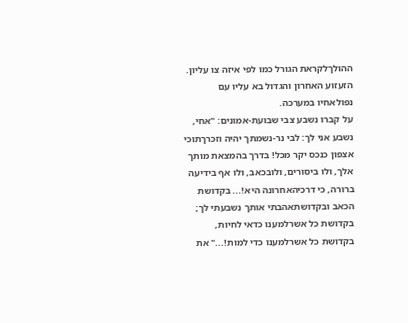ההולךלקראת הגורל כמו לפי איזה צו עליון. הזעזוע האחרון והגדול בא עליו עם נפולאחיו במערכה.
על קברו נשבע צבי שבועת-אמונים: "אחי, נשבע אני לך: לבי נר-נשמתך יהיה וזכרךתוכי אצפון כנכס יקר מכל! בדרך בהמצאת מותך אלך, ולו ביסורים, ולובכאב, ולו אף בידיעה ברורה, כי דרכיהאחרונה היא!... בקדושת הכאב ובקדושתאהבתי אותך נשבעתי לך; בקדושת כל אשרלמענו כדאי לחיות, בקדושת כל אשרלמענו כדי למות!..." את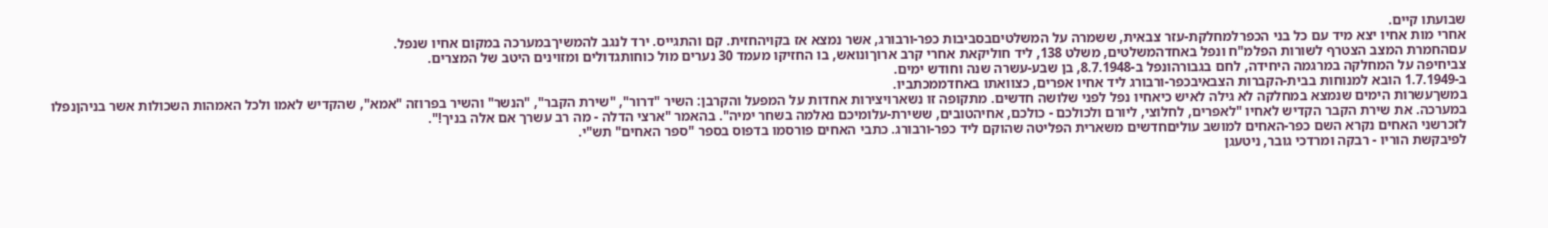שבועתו קיים.
אחרי מות אחיו יצא מיד עם כל בני הכפרלמחלקת-עזר צבאית, ששמרה על המשלטיםבסביבות כפר-ורבורג, אשר נמצא אז בקויהחזית. קם והתגייס. ירד לנגב להמשיךבמערכה במקום אחיו שנפל.
עםהחמרת המצב הצטרף לשורות הפלמ"ח ונפל באחדהמשלטים, משלט 138, ליד חוליקאת אחרי קרב ארוךונואש, בו החזיקו מעמד 30 נערים מול כוחותגדולים ומזוינים היטב של המצרים.
צביחיפה על המחלקה במרגמה היחידה, לחם בגבורהונפל ב-8.7.1948, בן שבע-עשרה שנה וחודש ימים.
ב-1.7.1949 הובא למנוחות בבית-הקברות הצבאיבכפר-ורבורג ליד אחיו אפרים, כצוואתו באחדממכתביו.
במשךעשרות הימים שנמצא במחלקה לא גילה לאיש כיאחיו נפל לפני שלושה חדשים. מתקופה זו נשארויצירות אחדות על המפעל והקרבן: השיר "דרור", "שירת הקבר", "הנשר" והשיר בפרוזה "אמא", שהקדיש לאמו ולכל האמהות השכולות אשר בניהןנפלו במערכה. את שירת הקבר הקדיש לאחיו "לאפרים, לחלוצי, ליורם ולכולכם - כולכם, אחיהטובים, ששירת-עלומיכם נאלמה בשחר ימיה". בהאמר "ארצי הדלה - מה רב עשרך אם אלה בניך!".
לזכרשני האחים נקרא השם כפר-האחים למושב עוליםחדשים משארית הפליטה שהוקם ליד כפר-ורבורג. כתבי האחים פורסמו בדפוס בספר "ספר האחים" תש"י.
לפיבקשת הוריו - רבקה ומרדכי גובר, ניטעגן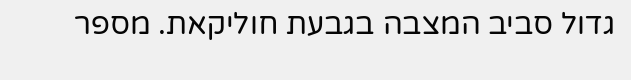גדול סביב המצבה בגבעת חוליקאת. מספר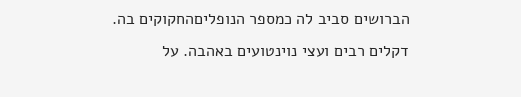הברושים סביב לה כמספר הנופליםהחקוקים בה. דקלים רבים ועצי נוינטועים באהבה. על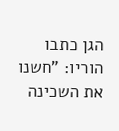הגן כתבו הוריו: "חשנו את השכינה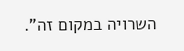השרויה במקום זה".